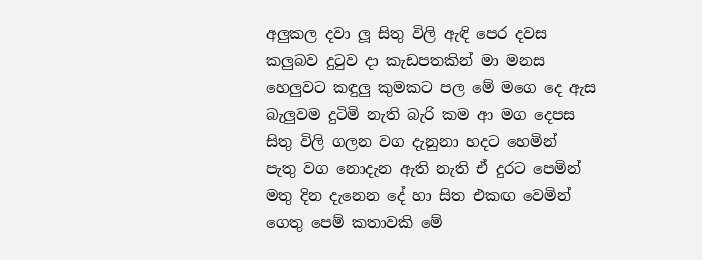අලුකල දවා ලූ සිතු විලි ඇඳි පෙර දවස
කලුබව දුටුව දා කැඩපතකින් මා මනස
හෙලුවට කඳුලු කුමකට පල මේ මගෙ දෙ ඇස
බැලුවම දුටිමි නැති බැරි කම ආ මග දෙපස
සිතු විලි ගලන වග දැනුනා හදට හෙමින්
පැතු වග නොදැන ඇති නැති ඒ දුරට පෙමින්
මතු දින දැනෙන දේ හා සිත එකඟ වෙමින්
ගෙතු පෙම් කතාවකි මේ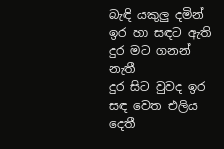බැඳි යකුලු දමින්
ඉර හා සඳට ඇති දුර මට ගනන් නැතී
දුර සිට වුවද ඉර සඳ වෙත එලිය දෙතී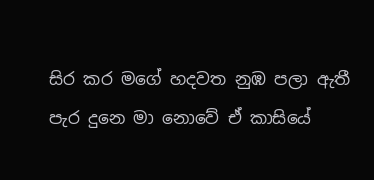සිර කර මගේ හදවත නුඹ පලා ඇතී
පැර දුනෙ මා නොවේ ඒ කාසියේ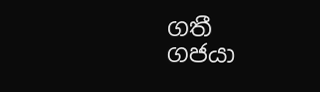ගතී
ගජයා